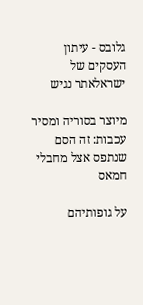גלובס - עיתון העסקים של ישראלאתר נגיש

מיוצר בסוריה ומסיר עכבות: זה הסם שנתפס אצל מחבלי חמאס

על גופותיהם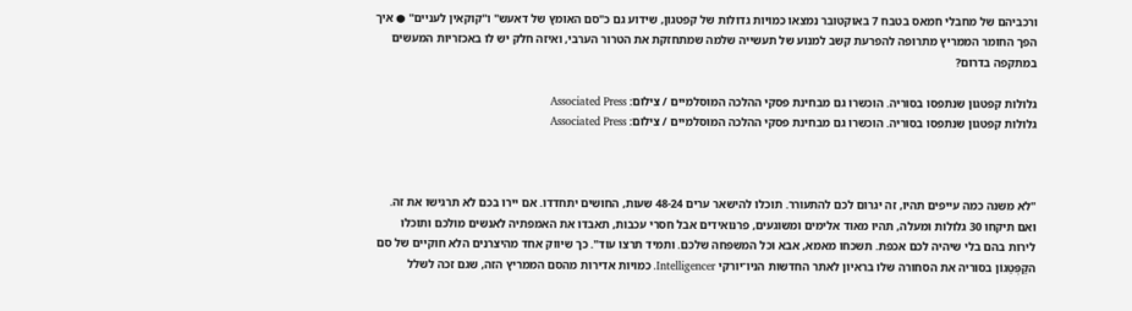ורכביהם של מחבלי חמאס בטבח 7 באוקטובר נמצאו כמויות גדולות של קפטגון, שידוע גם כ"סם האומץ של דאעש" ו"קוקאין לעניים" ● איך הפך החומר הממריץ מתרופה להפרעת קשב למנוע של תעשייה שלמה שמתחזקת את הטרור הערבי, ואיזה חלק יש לו באכזריות המעשים במתקפה בדרום?

גלולות קפטגון שנתפסו בסוריה. הוכשרו גם מבחינת פסקי ההלכה המוסלמיים / צילום: Associated Press
גלולות קפטגון שנתפסו בסוריה. הוכשרו גם מבחינת פסקי ההלכה המוסלמיים / צילום: Associated Press



"לא משנה כמה עייפים תהיו, זה יגרום לכם להתעורר. תוכלו להישאר ערים 48-24 שעות, החושים יתחדדו. אם יירו בכם לא תרגישו את זה. ואם תיקחו 30 גלולות ומעלה, תהיו מאוד אלימים ומשוגעים, פרנואידים אבל חסרי עכבות, תאבדו את האמפתיה לאנשים מולכם ותוכלו לירות בהם בלי שיהיה לכם אכפת. תשכחו מאמא, אבא וכל המשפחה שלכם. ותמיד תרצו עוד". כך שיווק אחד מהיצרנים הלא חוקיים של סם הקַפְּטַגוֹן בסוריה את הסחורה שלו בראיון לאתר החדשות הניו־יורקי Intelligencer. כמויות אדירות מהסם הממריץ הזה, שגם זכה לשלל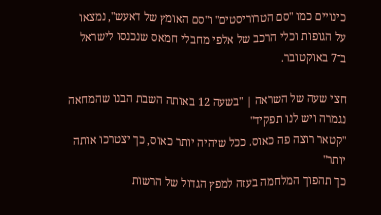כינויים כמו "סם הטרוריסטים" ו"סם האומץ של דאעש", נמצאו על הגופות וכלי הרכב של אלפי מחבלי חמאס שנכנסו לישראל ב־7 באוקטובר.

חצי שעה של השראה | "בשעה 12 באותה השבת הבנו שהמחאה נגמרה ויש לנו תפקיד"
"קטאר רוצה פה כאוס. ככל שיהיה יותר כאוס, כך יצטרכו אותה יותר"
כך תהפוך המלחמה בעזה למפץ הגדול של הרשות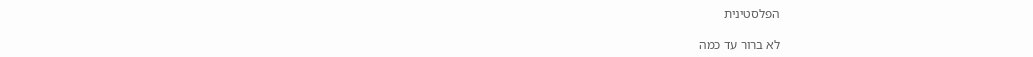הפלסטינית

לא ברור עד כמה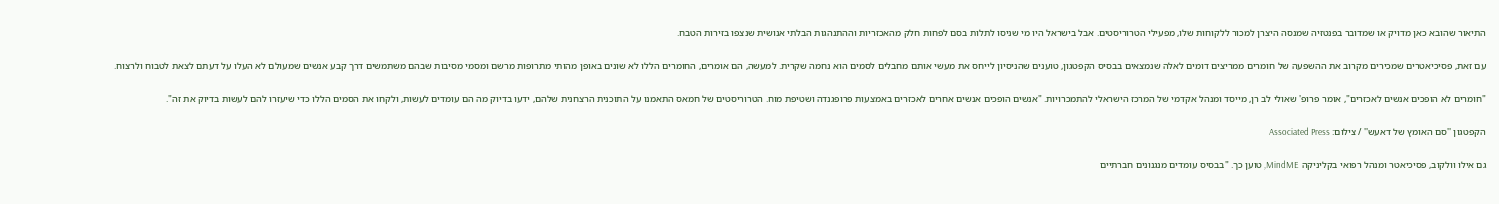התיאור שהובא כאן מדויק או שמדובר בפנטזיה שמנסה היצרן למכור ללקוחות שלו, מפעילי הטרוריסטים. אבל בישראל היו מי שניסו לתלות בסם לפחות חלק מהאכזריות וההתנהגות הבלתי אנושית שנצפו בזירות הטבח.

עם זאת, פסיכיאטרים שמכירים מקרוב את ההשפעה של חומרים ממריצים דומים לאלה שנמצאים בבסיס הקפטגון, טוענים שהניסיון לייחס את מעשי אותם מחבלים לסמים הוא נחמה שקרית. למעשה, הם אומרים, החומרים הללו לא שונים באופן מהותי מתרופות מרשם ומסמי מסיבות שבהם משתמשים דרך קבע אנשים שמעולם לא העלו על דעתם לצאת לטבוח ולרצוח.

"חומרים לא הופכים אנשים לאכזרים", אומר פרופ' שאולי לב רן, מייסד ומנהל אקדמי של המרכז הישראלי להתמכרויות. "אנשים הופכים אנשים אחרים לאכזרים באמצעות פרופגנדה ושטיפת מוח. הטרוריסטים של חמאס התאמנו על התוכנית הרצחנית שלהם, ידעו בדיוק מה הם עומדים לעשות, ולקחו את הסמים הללו כדי שיעזרו להם לעשות בדיוק את זה".

הקפטגון ''סם האומץ של דאעש'' / צילום: Associated Press

גם אילו וולקוב, פסיכיאטר ומנהל רפואי בקליניקה MindME, טוען כך. "בבסיס עומדים מנגנונים חברתיים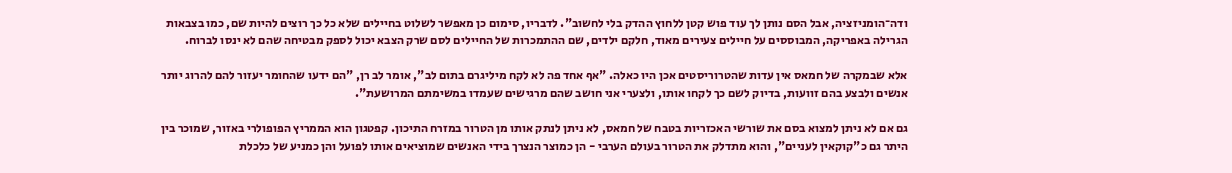ודה־הומניזציה, אבל הסם נותן לך עוד פוש קטן ללחוץ ההדק בלי לחשוב". לדבריו, סימום כן מאפשר לשלוט בחיילים שלא כל כך רוצים להיות שם, כמו בצבאות הגרילה באפריקה, המבוססים על חיילים צעירים מאוד, חלקם ילדים, שם ההתמכרות של החיילים לסם שרק הצבא יכול לספק מבטיחה שהם לא ינסו לברוח.

אלא שבמקרה של חמאס אין עדות שהטרוריסטים אכן היו כאלה. "אף אחד פה לא לקח מיליגרם בתום לב", אומר לב רן, "הם ידעו שהחומר יעזור להם להרוג יותר אנשים ולבצע בהם זוועות, בדיוק לשם כך לקחו אותו, ולצערי אני חושב שהם מרגישים שעמדו במשימתם המרושעת".

גם אם לא ניתן למצוא בסם את שורשי האכזריות בטבח של חמאס, לא ניתן לנתק אותו מן הטרור במזרח התיכון. קפטגון הוא הממריץ הפופולרי באזור, שמוכר בין היתר גם כ"קוקאין לעניים", והוא מתדלק את הטרור בעולם הערבי - הן כמוצר הנצרך בידי האנשים שמוציאים אותו לפועל והן כמניע של כלכלת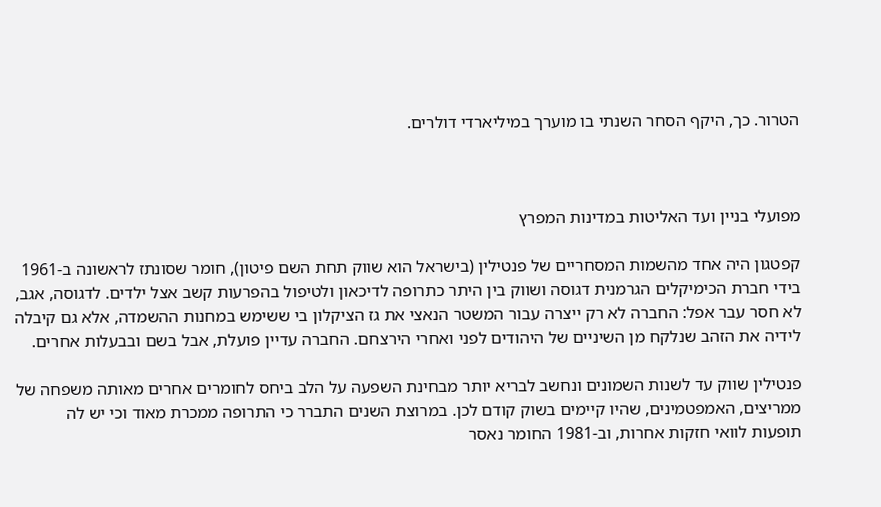הטרור. כך, היקף הסחר השנתי בו מוערך במיליארדי דולרים.



מפועלי בניין ועד האליטות במדינות המפרץ

קפטגון היה אחד מהשמות המסחריים של פנטילין (בישראל הוא שווק תחת השם פיטון), חומר שסונתז לראשונה ב-1961 בידי חברת הכימיקלים הגרמנית דגוסה ושווק בין היתר כתרופה לדיכאון ולטיפול בהפרעות קשב אצל ילדים. לדגוסה, אגב, לא חסר עבר אפל: החברה לא רק ייצרה עבור המשטר הנאצי את גז הציקלון בי ששימש במחנות ההשמדה, אלא גם קיבלה לידיה את הזהב שנלקח מן השיניים של היהודים לפני ואחרי הירצחם. החברה עדיין פועלת, אבל בשם ובבעלות אחרים.

פנטילין שווק עד לשנות השמונים ונחשב לבריא יותר מבחינת השפעה על הלב ביחס לחומרים אחרים מאותה משפחה של ממריצים, האמפטמינים, שהיו קיימים בשוק קודם לכן. במרוצת השנים התברר כי התרופה ממכרת מאוד וכי יש לה תופעות לוואי חזקות אחרות, וב-1981 החומר נאסר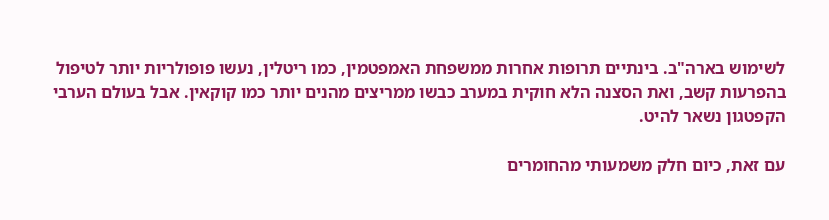לשימוש בארה"ב. בינתיים תרופות אחרות ממשפחת האמפטמין, כמו ריטלין, נעשו פופולריות יותר לטיפול בהפרעות קשב, ואת הסצנה הלא חוקית במערב כבשו ממריצים מהנים יותר כמו קוקאין. אבל בעולם הערבי הקפטגון נשאר להיט.

עם זאת, כיום חלק משמעותי מהחומרים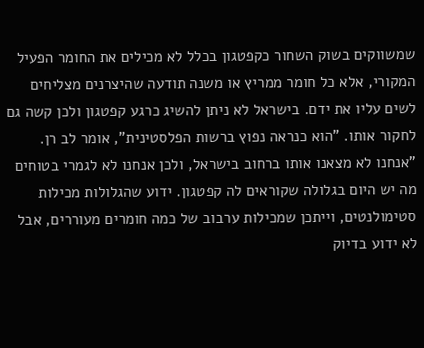שמשווקים בשוק השחור כקפטגון בכלל לא מכילים את החומר הפעיל המקורי, אלא כל חומר ממריץ או משנה תודעה שהיצרנים מצליחים לשים עליו את ידם. בישראל לא ניתן להשיג כרגע קפטגון ולכן קשה גם לחקור אותו. "הוא כנראה נפוץ ברשות הפלסטינית", אומר לב רן. "אנחנו לא מצאנו אותו ברחוב בישראל, ולכן אנחנו לא לגמרי בטוחים מה יש היום בגלולה שקוראים לה קפטגון. ידוע שהגלולות מכילות סטימולנטים, וייתכן שמכילות ערבוב של כמה חומרים מעוררים, אבל לא ידוע בדיוק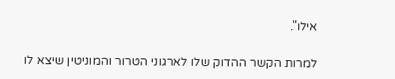אילו".

למרות הקשר ההדוק שלו לארגוני הטרור והמוניטין שיצא לו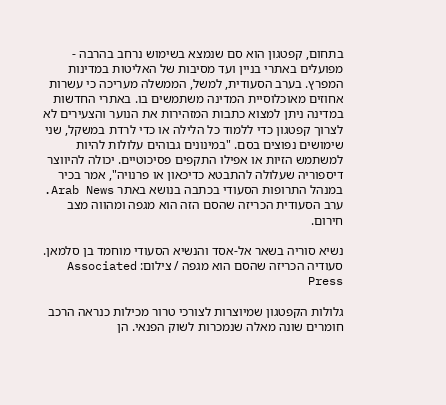בתחום, קפטגון הוא סם שנמצא בשימוש נרחב בהרבה - מפועלים באתרי בניין ועד מסיבות של האליטות במדינות המפרץ. בערב הסעודית, למשל, הממשלה מעריכה כי עשרות אחוזים מאוכלוסיית המדינה משתמשים בו. באתרי החדשות במדינה ניתן למצוא כתבות המזהירות את הנוער והצעירים לא לצרוך קפטגון כדי ללמוד כל הלילה או כדי לרדת במשקל, שני שימושים נפוצים בסם. "במינונים גבוהים עלולות להיות למשתמש הזיות או אפילו התקפים פסיכוטיים. יכולה להיווצר דיספוריה שעלולה להתבטא כדיכאון או פרנויה", אמר בכיר במנהל התרופות הסעודי בכתבה בנושא באתר Arab News. ערב הסעודית הכריזה שהסם הזה הוא מגפה ומהווה מצב חירום.

נשיא סוריה בשאר אל-אסד והנשיא הסעודי מוחמד בן סלמאן. סעודיה הכריזה שהסם הוא מגפה / צילום: Associated Press

גלולות הקפטגון שמיוצרות לצורכי טרור מכילות כנראה הרכב חומרים שונה מאלה שנמכרות לשוק הפנאי. הן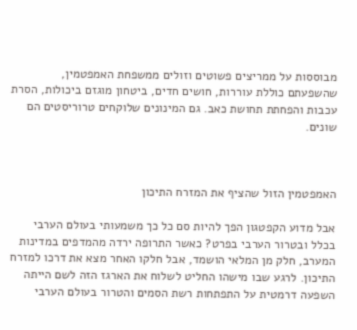מבוססות על ממריצים פשוטים וזולים ממשפחת האמפטמין, שהשפעתם כוללת עוררות, חושים חדים, ביטחון מוגזם ביכולות, הסרת עכבות והפחתת תחושת כאב. גם המינונים שלוקחים טרוריסטים הם שונים.



האמפטמין הזול שהציף את המזרח התיכון

אבל מדוע הקפטגון הפך להיות סם כל כך משמעותי בעולם הערבי בכלל ובטרור הערבי בפרט? כאשר התרופה ירדה מהמדפים במדינות המערב, חלק מן המלאי הושמד, אבל חלקו האחר מצא את דרכו למזרח התיכון. לרגע שבו מישהו החליט לשלוח את הארגז הזה לשם הייתה השפעה דרמטית על התפתחות רשת הסמים והטרור בעולם הערבי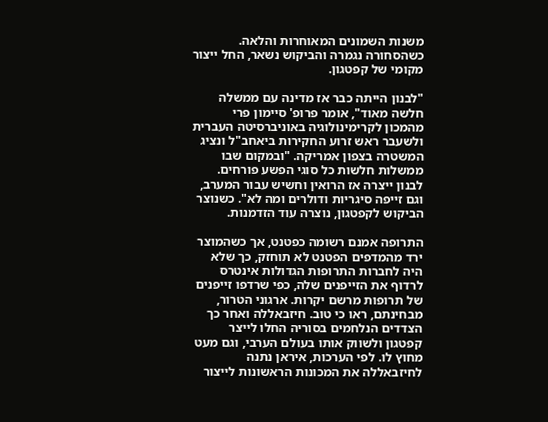משנות השמונים המאוחרות והלאה. כשהסחורה נגמרה והביקוש נשאר, החל ייצור מקומי של קפטגון.

"לבנון הייתה כבר אז מדינה עם ממשלה חלשה מאוד", אומר פרופ' סיימון פרי מהמכון לקרימינולוגיה באוניברסיטה העברית ולשעבר ראש זרוע החקירות ביאחב"ל ונציג המשטרה בצפון אמריקה. "ובמקום שבו ממשלות חלשות כל סוגי הפשע פורחים. לבנון ייצרה אז הרואין וחשיש עבור המערב, וגם זייפה סיגריות ודולרים ומה לא". כשנוצר הביקוש לקפטגון, נוצרה עוד הזדמנות.

התרופה אמנם רשומה כפטנט, אך כשהמוצר ירד מהמדפים הפטנט לא תוחזק, כך שלא היה לחברות התרופות הגדולות אינטרס לרדוף את הזייפנים שלה, כפי שרדפו זייפנים של תרופות מרשם יקרות. ארגוני הטרור, מבחינתם, ראו כי טוב. חיזבאללה ואחר כך הצדדים הנלחמים בסוריה החלו לייצר קפטגון ולשווק אותו בעולם הערבי, וגם מעט מחוץ לו. לפי הערכות, איראן נתנה לחיזבאללה את המכונות הראשונות לייצור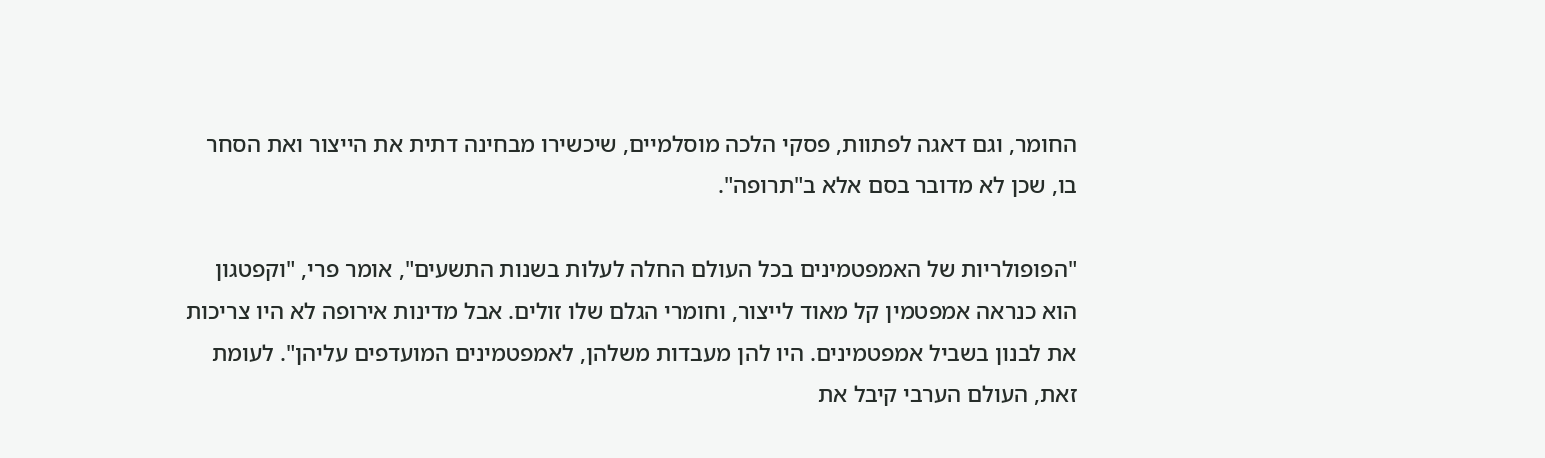החומר, וגם דאגה לפתוות, פסקי הלכה מוסלמיים, שיכשירו מבחינה דתית את הייצור ואת הסחר בו, שכן לא מדובר בסם אלא ב"תרופה".

"הפופולריות של האמפטמינים בכל העולם החלה לעלות בשנות התשעים", אומר פרי, "וקפטגון הוא כנראה אמפטמין קל מאוד לייצור, וחומרי הגלם שלו זולים. אבל מדינות אירופה לא היו צריכות את לבנון בשביל אמפטמינים. היו להן מעבדות משלהן, לאמפטמינים המועדפים עליהן". לעומת זאת, העולם הערבי קיבל את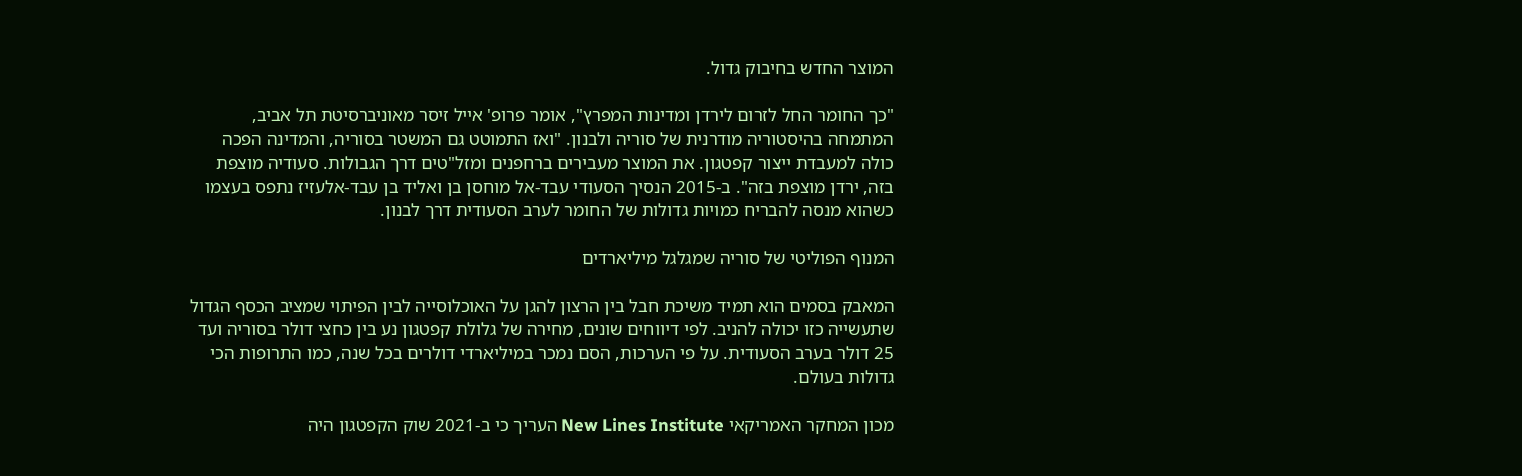המוצר החדש בחיבוק גדול.

"כך החומר החל לזרום לירדן ומדינות המפרץ", אומר פרופ' אייל זיסר מאוניברסיטת תל אביב, המתמחה בהיסטוריה מודרנית של סוריה ולבנון. "ואז התמוטט גם המשטר בסוריה, והמדינה הפכה כולה למעבדת ייצור קפטגון. את המוצר מעבירים ברחפנים ומזל"טים דרך הגבולות. סעודיה מוצפת בזה, ירדן מוצפת בזה". ב-2015 הנסיך הסעודי עבד-אל מוחסן בן ואליד בן עבד-אלעזיז נתפס בעצמו כשהוא מנסה להבריח כמויות גדולות של החומר לערב הסעודית דרך לבנון.

המנוף הפוליטי של סוריה שמגלגל מיליארדים

המאבק בסמים הוא תמיד משיכת חבל בין הרצון להגן על האוכלוסייה לבין הפיתוי שמציב הכסף הגדול שתעשייה כזו יכולה להניב. לפי דיווחים שונים, מחירה של גלולת קפטגון נע בין כחצי דולר בסוריה ועד 25 דולר בערב הסעודית. על פי הערכות, הסם נמכר במיליארדי דולרים בכל שנה, כמו התרופות הכי גדולות בעולם.

מכון המחקר האמריקאי New Lines Institute העריך כי ב-2021 שוק הקפטגון היה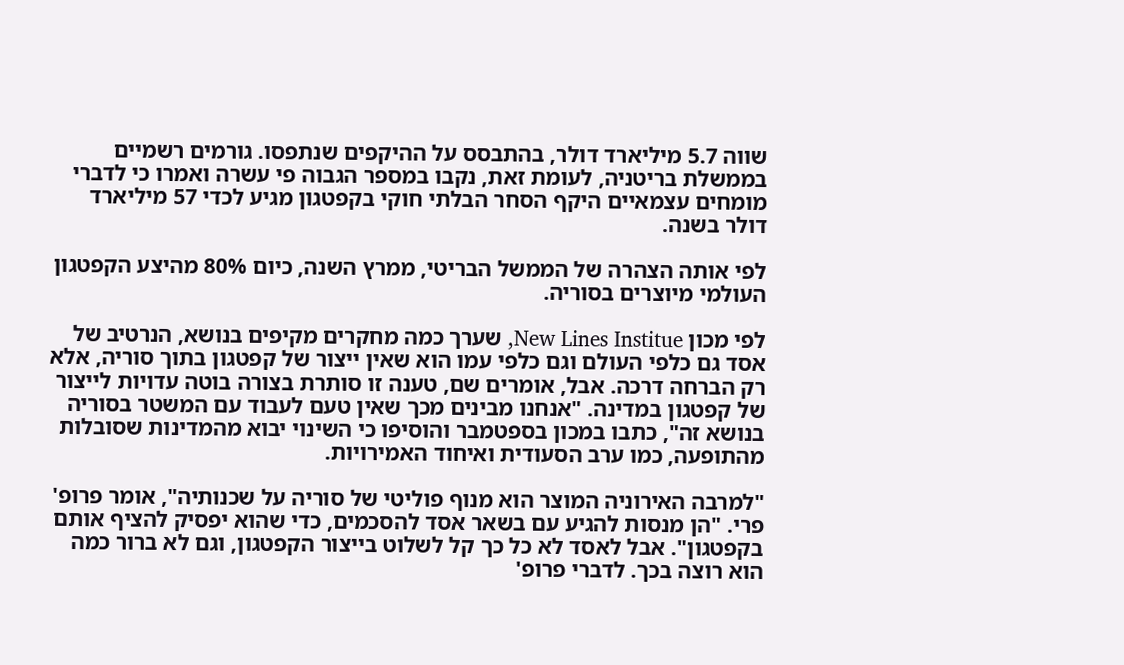שווה 5.7 מיליארד דולר, בהתבסס על ההיקפים שנתפסו. גורמים רשמיים בממשלת בריטניה, לעומת זאת, נקבו במספר הגבוה פי עשרה ואמרו כי לדברי מומחים עצמאיים היקף הסחר הבלתי חוקי בקפטגון מגיע לכדי 57 מיליארד דולר בשנה.

לפי אותה הצהרה של הממשל הבריטי, ממרץ השנה, כיום 80% מהיצע הקפטגון העולמי מיוצרים בסוריה.

לפי מכון New Lines Institue, שערך כמה מחקרים מקיפים בנושא, הנרטיב של אסד גם כלפי העולם וגם כלפי עמו הוא שאין ייצור של קפטגון בתוך סוריה, אלא רק הברחה דרכה. אבל, אומרים שם, טענה זו סותרת בצורה בוטה עדויות לייצור של קפטגון במדינה. "אנחנו מבינים מכך שאין טעם לעבוד עם המשטר בסוריה בנושא זה", כתבו במכון בספטמבר והוסיפו כי השינוי יבוא מהמדינות שסובלות מהתופעה, כמו ערב הסעודית ואיחוד האמירויות.

"למרבה האירוניה המוצר הוא מנוף פוליטי של סוריה על שכנותיה", אומר פרופ' פרי. "הן מנסות להגיע עם בשאר אסד להסכמים, כדי שהוא יפסיק להציף אותם בקפטגון". אבל לאסד לא כל כך קל לשלוט בייצור הקפטגון, וגם לא ברור כמה הוא רוצה בכך. לדברי פרופ'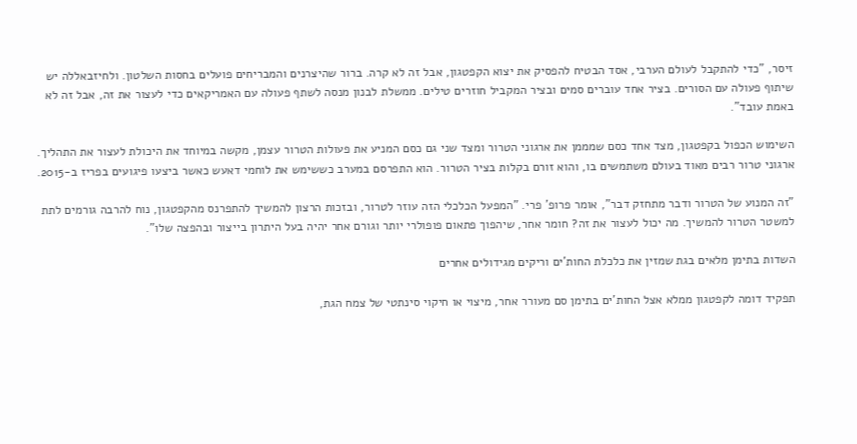זיסר, "כדי להתקבל לעולם הערבי, אסד הבטיח להפסיק את יצוא הקפטגון, אבל זה לא קרה. ברור שהיצרנים והמבריחים פועלים בחסות השלטון. ולחיזבאללה יש שיתוף פעולה עם הסורים. בציר אחד עוברים סמים ובציר המקביל חוזרים טילים. ממשלת לבנון מנסה לשתף פעולה עם האמריקאים כדי לעצור את זה, אבל זה לא באמת עובד".

השימוש הכפול בקפטגון, מצד אחד כסם שמממן את ארגוני הטרור ומצד שני גם כסם המניע את פעולות הטרור עצמן, מקשה במיוחד את היכולת לעצור את התהליך. ארגוני טרור רבים מאוד בעולם משתמשים בו, והוא זורם בקלות בציר הטרור. הוא התפרסם במערב כששימש את לוחמי דאעש כאשר ביצעו פיגועים בפריז ב-2015.

"זה המנוע של הטרור ודבר מתחזק דבר", אומר פרופ' פרי. "המפעל הכלכלי הזה עוזר לטרור, ובזכות הרצון להמשיך להתפרנס מהקפטגון, נוח להרבה גורמים לתת למשטר הטרור להמשיך. מה יכול לעצור את זה? חומר אחר, שיהפוך פתאום פופולרי יותר וגורם אחר יהיה בעל היתרון בייצור ובהפצה שלו".

השדות בתימן מלאים בגת שמזין את כלכלת החות'ים וריקים מגידולים אחרים

תפקיד דומה לקפטגון ממלא אצל החות'ים בתימן סם מעורר אחר, מיצוי או חיקוי סינתטי של צמח הגת,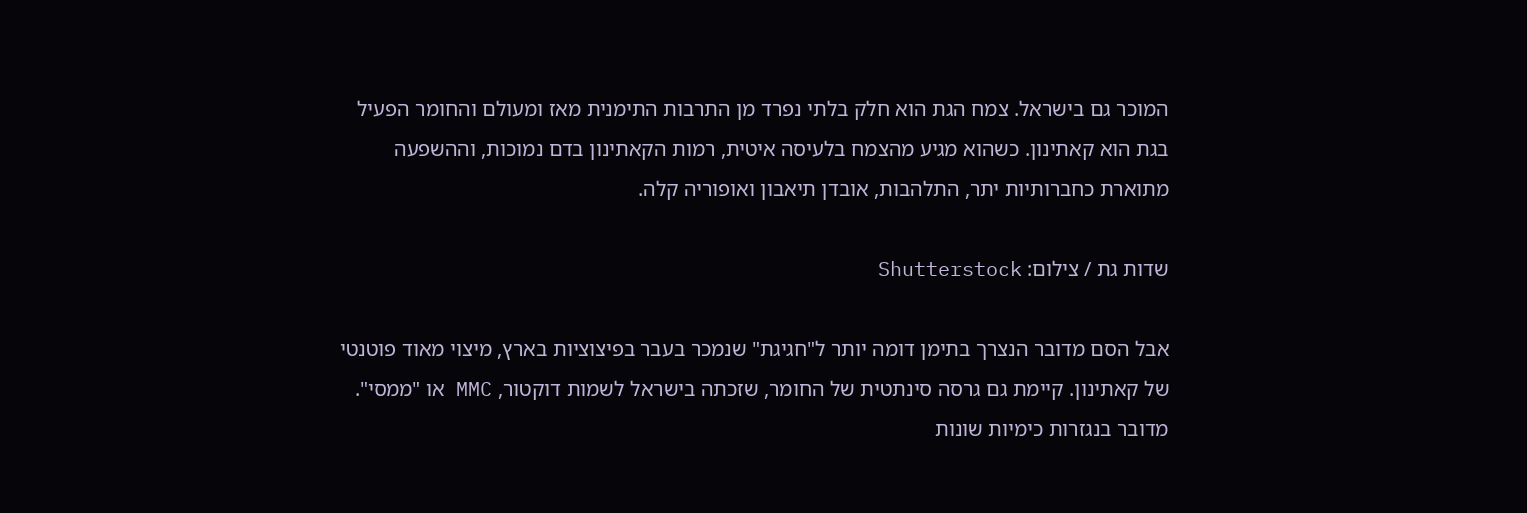המוכר גם בישראל. צמח הגת הוא חלק בלתי נפרד מן התרבות התימנית מאז ומעולם והחומר הפעיל בגת הוא קאתינון. כשהוא מגיע מהצמח בלעיסה איטית, רמות הקאתינון בדם נמוכות, וההשפעה מתוארת כחברותיות יתר, התלהבות, אובדן תיאבון ואופוריה קלה.

שדות גת / צילום: Shutterstock

אבל הסם מדובר הנצרך בתימן דומה יותר ל"חגיגת" שנמכר בעבר בפיצוציות בארץ, מיצוי מאוד פוטנטי של קאתינון. קיימת גם גרסה סינתטית של החומר, שזכתה בישראל לשמות דוקטור, MMC או "ממסי". מדובר בנגזרות כימיות שונות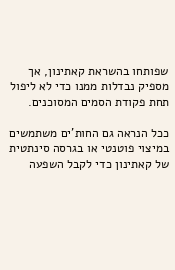שפותחו בהשראת קאתינון, אך מספיק נבדלות ממנו כדי לא ליפול תחת פקודת הסמים המסוכנים.

ככל הנראה גם החות'ים משתמשים במיצוי פוטנטי או בגרסה סינתטית של קאתינון כדי לקבל השפעה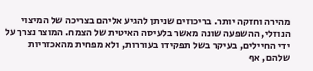מהירה וחזקה יותר. בריכוזים שניתן להגיע אליהם בצריכה של המיצוי הנוזלי, ההשפעה שונה מאשר בלעיסה האיטית של הצמח. המוצר נצרך על ידי החיילים, בעיקר בשל תפקידו בעוררות, ולא מפחית מהאכזריות שלהם, אף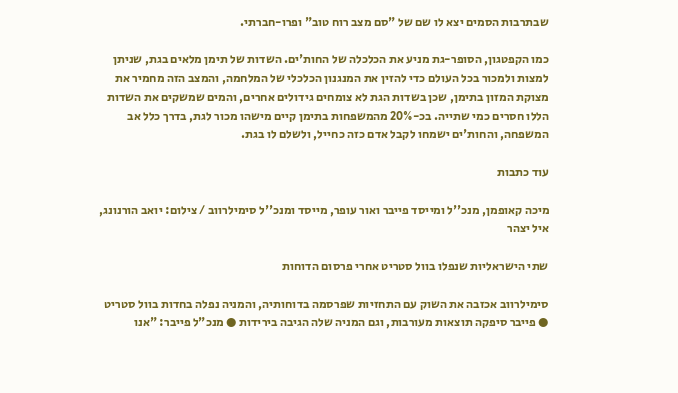שבתרבות הסמים יצא לו שם של "סם מצב רוח טוב" ופרו-חברתי.

כמו הקפטגון, הסופר-גת מניע את הכלכלה של החות'ים. השדות של תימן מלאים בגת, שניתן למצות ולמכור בכל העולם כדי להזין את המנגנון הכלכלי של המלחמה, והמצב הזה מחמיר את מצוקת המזון בתימן, שכן בשדות הגת לא צומחים גידולים אחרים, והמים שמשקים את השדות הללו חסרים כמי שתייה. בכ-20% מהמשפחות בתימן קיים מישהו מכור לגת, בדרך כלל אב המשפחה, והחות'ים ישמחו לקבל אדם כזה כחייל, ולשלם לו בגת.

עוד כתבות

מיכה קאופמן, מנכ''ל ומייסד פייבר ואור עופר, מייסד ומנכ''ל סימילרווב / צילום: יואב הורנונג, איל יצהר

שתי הישראליות שנפלו בוול סטריט אחרי פרסום הדוחות

סימילרווב אכזבה את השוק עם התחזיות שפרסמה בדוחותיה, והמניה נפלה בחדות בוול סטריט ● פייבר סיפקה תוצאות מעורבות, וגם המניה שלה הגיבה בירידות ● מנכ"ל פייבר: "אנו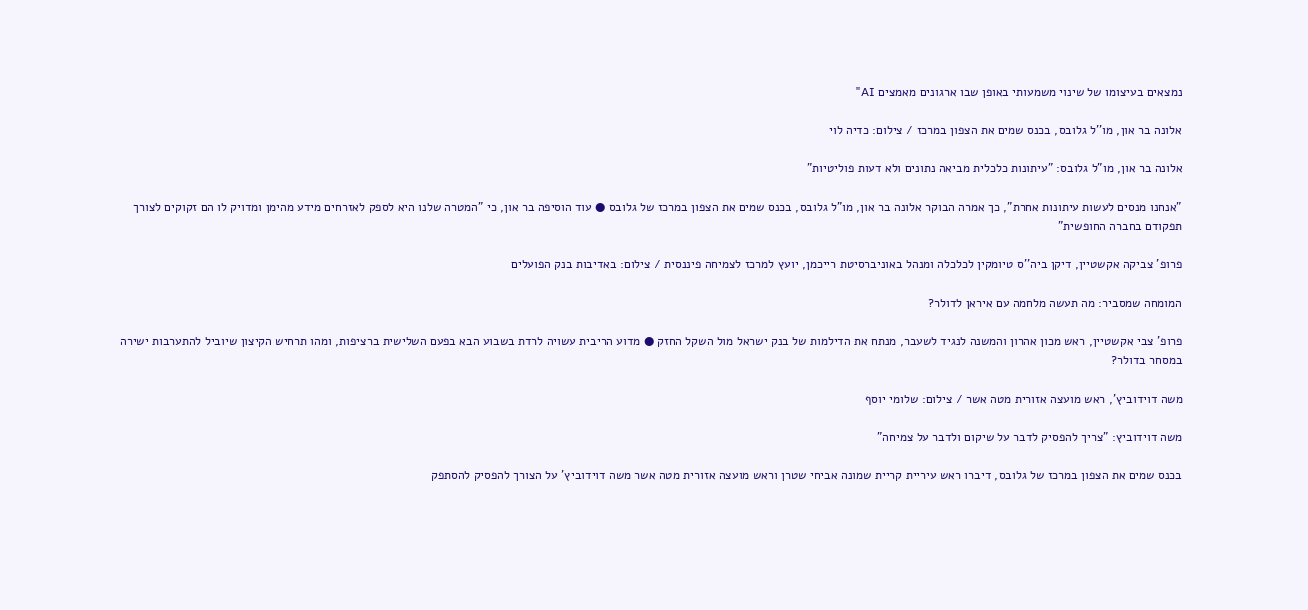נמצאים בעיצומו של שינוי משמעותי באופן שבו ארגונים מאמצים AI"

אלונה בר און, מו''ל גלובס, בכנס שמים את הצפון במרכז / צילום: כדיה לוי

אלונה בר און, מו"ל גלובס: "עיתונות כלכלית מביאה נתונים ולא דעות פוליטיות"

"אנחנו מנסים לעשות עיתונות אחרת", כך אמרה הבוקר אלונה בר און, מו"ל גלובס, בכנס שמים את הצפון במרכז של גלובס ● עוד הוסיפה בר און, כי "המטרה שלנו היא לספק לאזרחים מידע מהימן ומדויק לו הם זקוקים לצורך תפקודם בחברה החופשית"

פרופ' צביקה אקשטיין, דיקן ביה''ס טיומקין לכלכלה ומנהל באוניברסיטת רייכמן, יועץ למרכז לצמיחה פיננסית / צילום: באדיבות בנק הפועלים

המומחה שמסביר: מה תעשה מלחמה עם איראן לדולר?

פרופ' צבי אקשטיין, ראש מכון אהרון והמשנה לנגיד לשעבר, מנתח את הדילמות של בנק ישראל מול השקל החזק ● מדוע הריבית עשויה לרדת בשבוע הבא בפעם השלישית ברציפות, ומהו תרחיש הקיצון שיוביל להתערבות ישירה במסחר בדולר?

משה דוידוביץ', ראש מועצה אזורית מטה אשר / צילום: שלומי יוסף

משה דוידוביץ: "צריך להפסיק לדבר על שיקום ולדבר על צמיחה"

בכנס שמים את הצפון במרכז של גלובס, דיברו ראש עיריית קריית שמונה אביחי שטרן וראש מועצה אזורית מטה אשר משה דוידוביץ’ על הצורך להפסיק להסתפק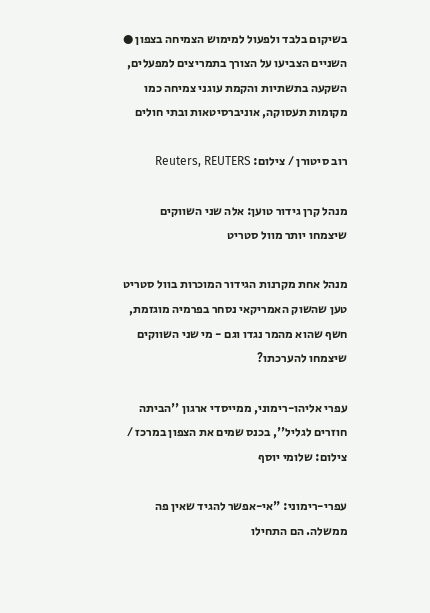בשיקום בלבד ולפעול למימוש הצמיחה בצפון ● השניים הצביעו על הצורך בתמריצים למפעלים, השקעה בתשתיות והקמת עוגני צמיחה כמו מקומות תעסוקה, אוניברסיטאות ובתי חולים

רוב סיטורן / צילום: Reuters, REUTERS

מנהל קרן גידור טוען: אלה שני השווקים שיצמחו יותר מוול סטריט

מנהל אחת מקרנות הגידור המוכרות בוול סטריט טען שהשוק האמריקאי נסחר בפרמיה מוגזמת, חשף שהוא מהמר נגדו וגם - מי שני השווקים שיצמחו להערכתו?

עפרי אליהו-רימוני, ממייסדי ארגון ''הביתה חוזרים לגליל'', בכנס שמים את הצפון במרכז / צילום: שלומי יוסף

עפרי-רימוני: "אי-אפשר להגיד שאין פה ממשלה. הם התחילו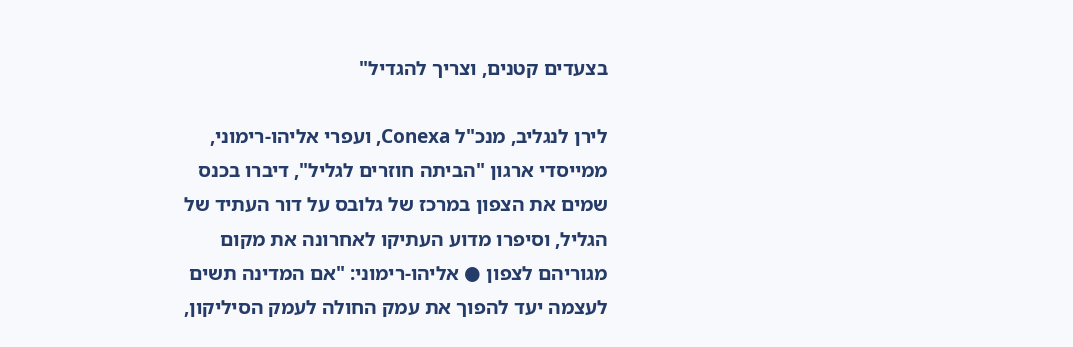בצעדים קטנים, וצריך להגדיל"

לירן לנגליב, מנכ"ל Conexa, ועפרי אליהו-רימוני, ממייסדי ארגון "הביתה חוזרים לגליל", דיברו בכנס שמים את הצפון במרכז של גלובס על דור העתיד של הגליל, וסיפרו מדוע העתיקו לאחרונה את מקום מגוריהם לצפון ● אליהו-רימוני: "אם המדינה תשים לעצמה יעד להפוך את עמק החולה לעמק הסיליקון,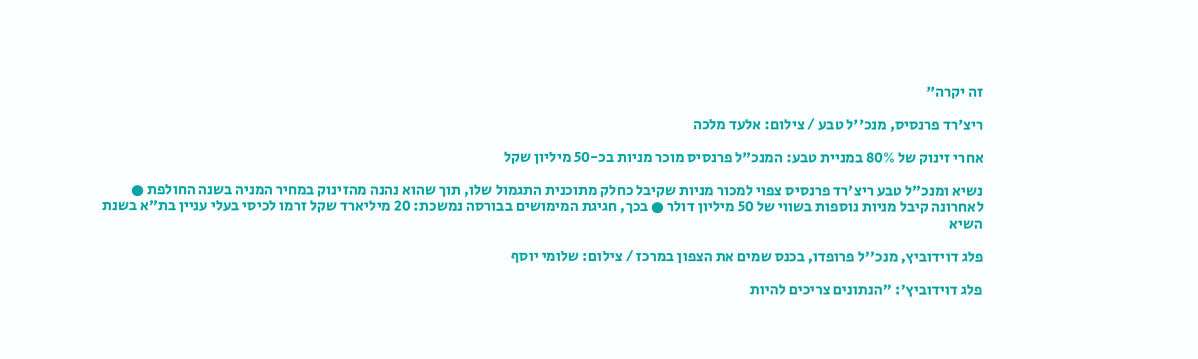זה יקרה"

ריצ'רד פרנסיס, מנכ''ל טבע / צילום: אלעד מלכה

אחרי זינוק של 80% במניית טבע: המנכ"ל פרנסיס מוכר מניות בכ-50 מיליון שקל

נשיא ומנכ"ל טבע ריצ'רד פרנסיס צפוי למכור מניות שקיבל כחלק מתוכנית התגמול שלו, תוך שהוא נהנה מהזינוק במחיר המניה בשנה החולפת ● לאחרונה קיבל מניות נוספות בשווי של 50 מיליון דולר ● בכך, חגיגת המימושים בבורסה נמשכת: 20 מיליארד שקל זרמו לכיסי בעלי עניין בת"א בשנת השיא

פלג דוידוביץ, מנכ''ל פרופדו, בכנס שמים את הצפון במרכז / צילום: שלומי יוסף

פלג דוידוביץ': "הנתונים צריכים להיות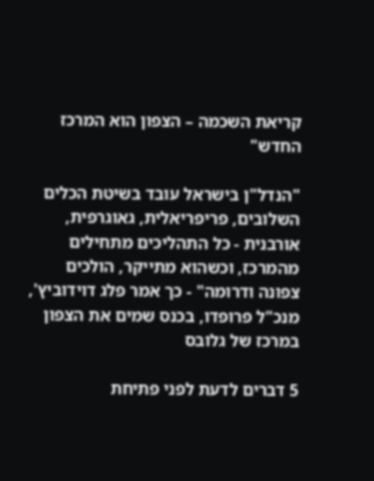קריאת השכמה – הצפון הוא המרכז החדש"

"הנדל"ן בישראל עובד בשיטת הכלים השלובים, פריפריאלית, גאוגרפית, אורבנית - כל התהליכים מתחילים מהמרכז, וכשהוא מתייקר, הולכים צפונה ודרומה" - כך אמר פלג דוידוביץ', מנכ"ל פרופדו, בכנס שמים את הצפון במרכז של גלובס

5 דברים לדעת לפני פתיחת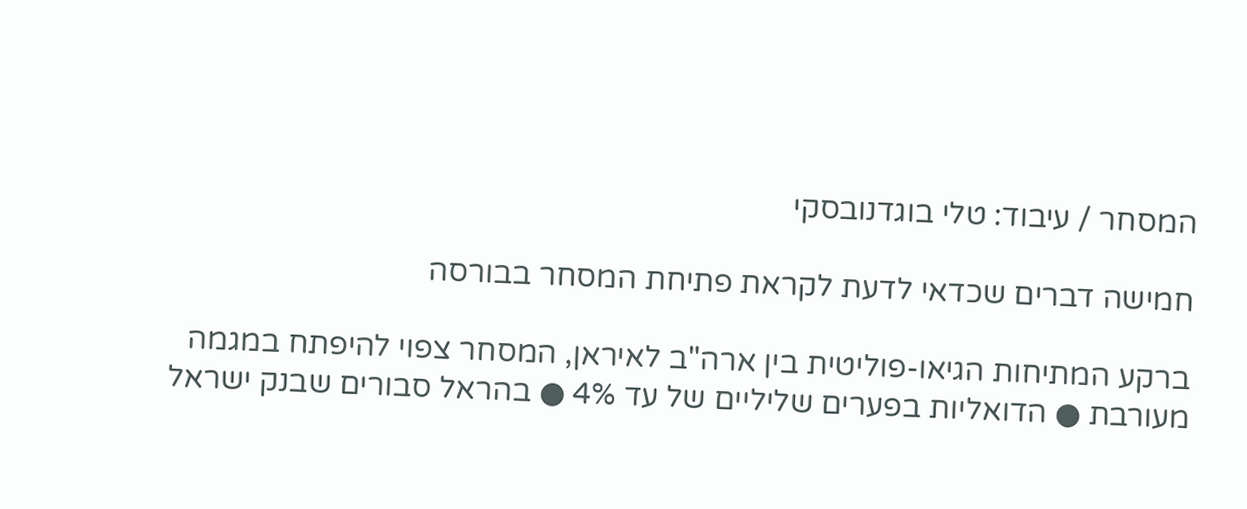המסחר / עיבוד: טלי בוגדנובסקי

חמישה דברים שכדאי לדעת לקראת פתיחת המסחר בבורסה

ברקע המתיחות הגיאו-פוליטית בין ארה"ב לאיראן, המסחר צפוי להיפתח במגמה מעורבת ● הדואליות בפערים שליליים של עד 4% ● בהראל סבורים שבנק ישראל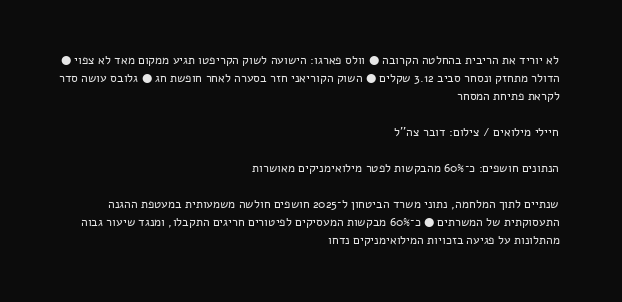לא יוריד את הריבית בהחלטה הקרובה ● וולס פארגו: הישועה לשוק הקריפטו תגיע ממקום מאד לא צפוי ● הדולר מתחזק ונסחר סביב 3.12 שקלים ● השוק הקוריאני חזר בסערה לאחר חופשת חג ● גלובס עושה סדר לקראת פתיחת המסחר

חיילי מילואים / צילום: דובר צה''ל

הנתונים חושפים: כ־60% מהבקשות לפטר מילואימניקים מאושרות

שנתיים לתוך המלחמה, נתוני משרד הביטחון ל־2025 חושפים חולשה משמעותית במעטפת ההגנה התעסוקתית של המשרתים ● כ־60% מבקשות המעסיקים לפיטורים חריגים התקבלו, ומנגד שיעור גבוה מהתלונות על פגיעה בזכויות המילואימניקים נדחו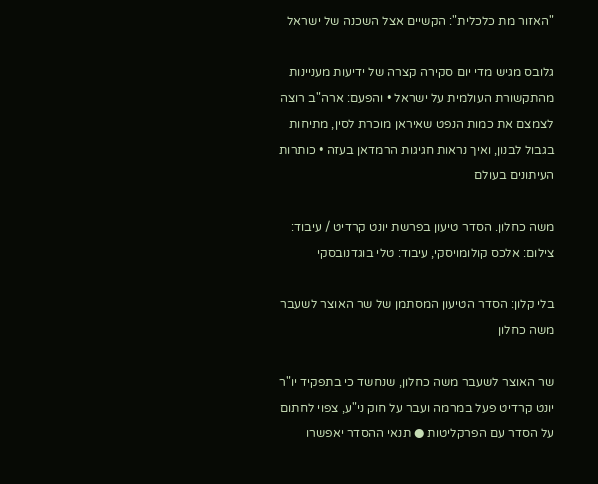"האזור מת כלכלית": הקשיים אצל השכנה של ישראל

גלובס מגיש מדי יום סקירה קצרה של ידיעות מעניינות מהתקשורת העולמית על ישראל • והפעם: ארה"ב רוצה לצמצם את כמות הנפט שאיראן מוכרת לסין, מתיחות בגבול לבנון, ואיך נראות חגיגות הרמדאן בעזה • כותרות העיתונים בעולם

משה כחלון. הסדר טיעון בפרשת יונט קרדיט / עיבוד: צילום: אלכס קולומויסקי, עיבוד: טלי בוגדנובסקי

בלי קלון: הסדר הטיעון המסתמן של שר האוצר לשעבר משה כחלון

שר האוצר לשעבר משה כחלון, שנחשד כי בתפקיד יו"ר יונט קרדיט פעל במרמה ועבר על חוק ני"ע, צפוי לחתום על הסדר עם הפרקליטות ● תנאי ההסדר יאפשרו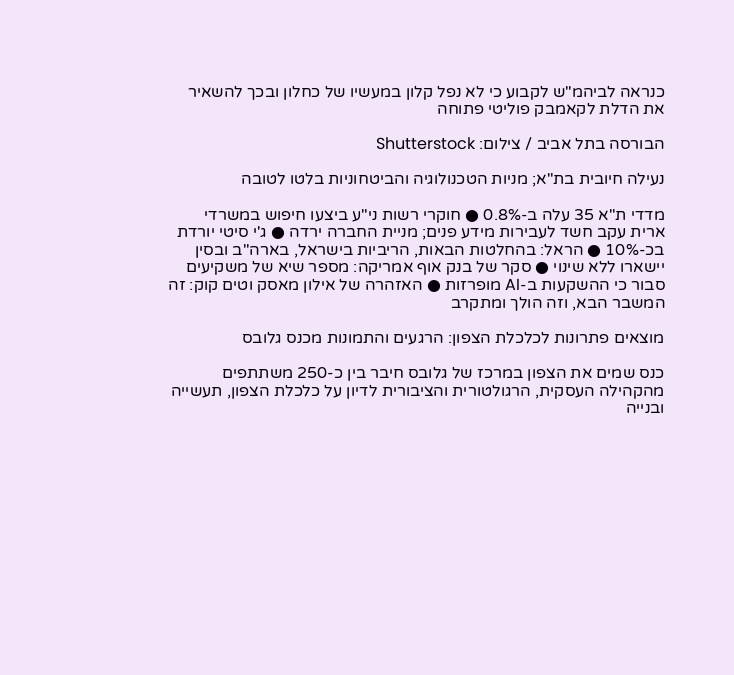כנראה לביהמ"ש לקבוע כי לא נפל קלון במעשיו של כחלון ובכך להשאיר את הדלת לקאמבק פוליטי פתוחה

הבורסה בתל אביב / צילום: Shutterstock

נעילה חיובית בת"א; מניות הטכנולוגיה והביטחוניות בלטו לטובה

מדדי ת"א 35 עלה ב-0.8% ● חוקרי רשות ני"ע ביצעו חיפוש במשרדי ארית עקב חשד לעבירות מידע פנים; מניית החברה ירדה ● ג'י סיטי יורדת בכ-10% ● הראל: בהחלטות הבאות, הריביות בישראל, בארה"ב ובסין יישארו ללא שינוי ● סקר של בנק אוף אמריקה: מספר שיא של משקיעים סבור כי ההשקעות ב-AI מופרזות ● האזהרה של אילון מאסק וטים קוק: זה המשבר הבא, וזה הולך ומתקרב

מוצאים פתרונות לכלכלת הצפון: הרגעים והתמונות מכנס גלובס

כנס שמים את הצפון במרכז של גלובס חיבר בין כ-250 משתתפים מהקהילה העסקית, הרגולטורית והציבורית לדיון על כלכלת הצפון, תעשייה ובנייה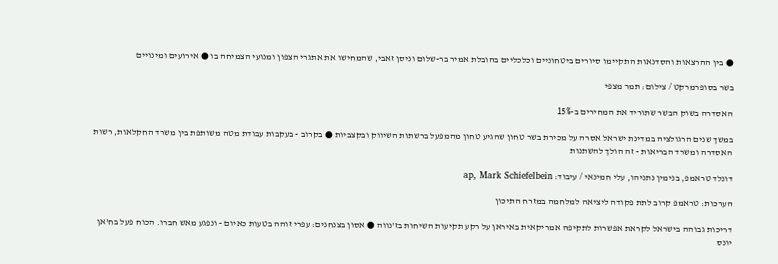● בין ההרצאות והסדנאות התקיימו סיורים ביטחוניים וכלכליים בהובלת אמיר בר-שלום וניסן זאבי, שהמחישו את אתגרי הצפון ומנועי הצמיחה בו ● אירועים ומינויים

בשר בסופרמרקט / צילום: תמר מצפי

האסדרה בשוק הבשר שתוריד את המחירים ב-15%

במשך שנים הרגולציה במדינת ישראל אסרה על מכירת בשר טחון שהגיע טחון מהמפעל ברשתות השיווק ובקצביות ● בקרוב - בעקבות עבודת מטה משותפת בין משרד החקלאות, רשות האסדרה ומשרד הבריאות - זה הולך להשתנות

דונלד טראמפ, בנימין נתניהו, עלי חמינאי / עיבוד: ap, Mark Schiefelbein

הערכות: טראמפ קרוב לתת פקודה ליציאה למלחמה במזרח התיכון

דריכות גבוהה בישראל לקראת אפשרות לתקיפה אמריקאית באיראן על רקע תקיעות השיחות בז'נווה ● אסון בצנחנים: עפרי זוהה בטעות כאיום - ונפגע מאש חברו. הכוח פעל בח'אן יונס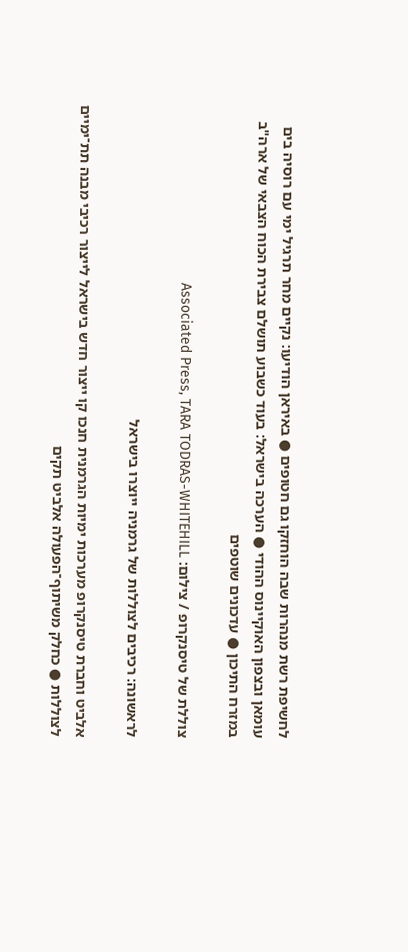לחשיפת רשת מנהרות שבה הוחזקו גם חטופים ● באיראן הודיעו: נקיים מחר תרגיל ימי עם רוסיה בים עומאן ובצפון האוקיינוס ההודי ● הערכה בישראל: בעוד כשבוע תושלם צבירת הכוח הצבאי של ארה"ב במזרח התיכון ● עדכונים שוטפים

צוללת של טיסנקרופ / צילום: Associated Press, TARA TODRAS-WHITEHILL

לראשונה: רכיבים לצוללות של גרמניה ייוצרו בישראל

אלביט וחברת טיסנקרופ מערכות ימיות הגרמנית חנכו קו ייצור חדש בישראל לייצור רכיבי מבנה תת־ימיים לצוללות ● כחלק משיתוף־הפעולה אלביט תקים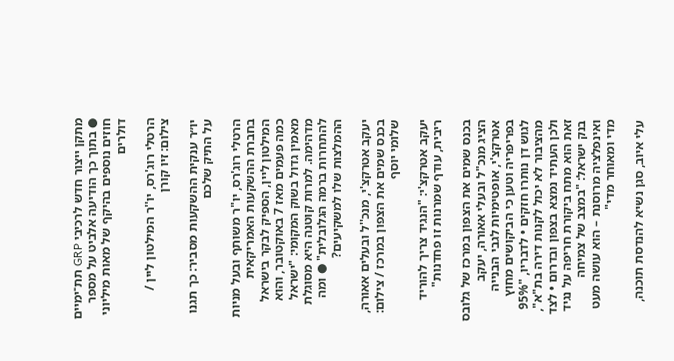מתקן ייצור חדש לרכיבי GRP תת־ימיים ● בתוך כך הודיעה אלביט על מספר חוזים נוספים בהיקף של מאות מיליוני דולרים

הרטלי רוג'רס, יו''ר המילטון ליין / צילום: זיו קורן

יו״ר ענקית ההשקעות מסביר: כך תגנו על התיק שלכם

הרטלי רוג'רס, יו"ר משותף ובעל מניות בחברת ההשקעות האמריקאית המילטון ליין, הספיק לבקר בישראל כמה פעמים מאז 7 באוקטובר, והוא מאמין גדול בשוק המקומי: "ישראל מדהימה. למרות קוטנה היא מסוגלת להתחרות ברמה הגלובלית" ● ומה ההמלצות שלו למשקיעים?

יעקב אטרקצ'י, מנכ''ל ובעלים אאורה, בכנס שמים את הצפון במרכז / צילום: שלומי יוסף

יעקב אטרקצ'י: "הנגיד צריך להוריד ריבית, עודף שמרנות זו פחדנות"

בכנס שמים את הצפון במרכז של גלובס הציג מנכ"ל ובעלי אאורה, יעקב אטרקצ'י, אופטימיות לגבי הבנייה בפריפריה וטען כי הביקושים מחוץ לגוש דן נותרו חזקים • לדבריו, "95% מהציבור לא יכול לקנות דירה בת"א", ולכן העתיד נמצא בצפון ובדרום • לצד זאת הוא מתח ביקורת חריפה על נגיד בנק ישראל: "במצב של צמיחה ואינפלציה מרוסנת – הוא עושה מעט מדי ומאוחר מדי"

עלי איוב, סגן נשיא להנדסת תוכנה,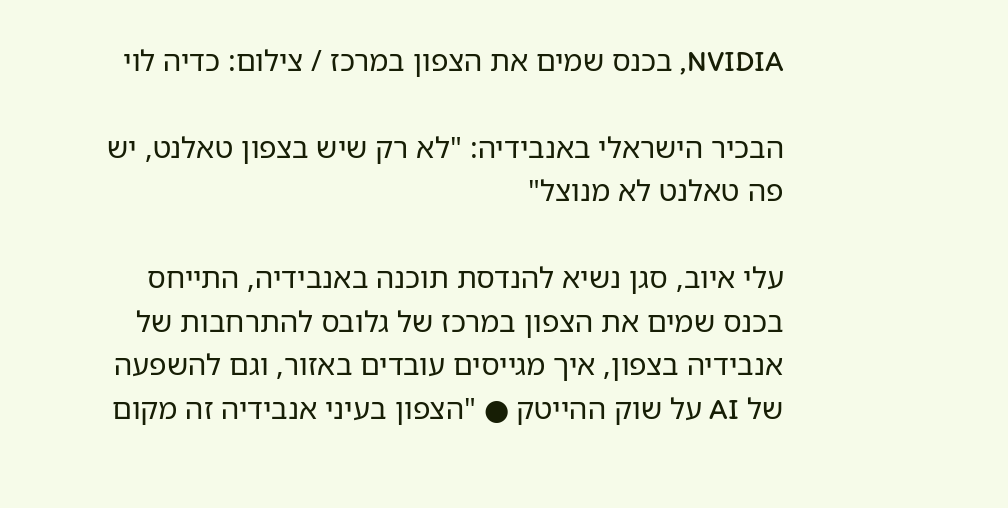NVIDIA, בכנס שמים את הצפון במרכז / צילום: כדיה לוי

הבכיר הישראלי באנבידיה: "לא רק שיש בצפון טאלנט, יש פה טאלנט לא מנוצל"

עלי איוב, סגן נשיא להנדסת תוכנה באנבידיה, התייחס בכנס שמים את הצפון במרכז של גלובס להתרחבות של אנבידיה בצפון, איך מגייסים עובדים באזור, וגם להשפעה של AI על שוק ההייטק ● "הצפון בעיני אנבידיה זה מקום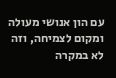עם הון אנושי מעולה ומקום לצמיחה, וזה לא במקרה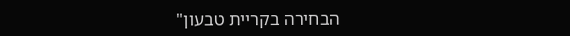הבחירה בקריית טבעון"